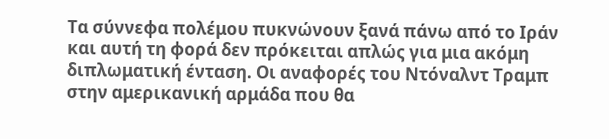Τα σύννεφα πολέμου πυκνώνουν ξανά πάνω από το Ιράν και αυτή τη φορά δεν πρόκειται απλώς για μια ακόμη διπλωματική ένταση. Οι αναφορές του Ντόναλντ Τραμπ στην αμερικανική αρμάδα που θα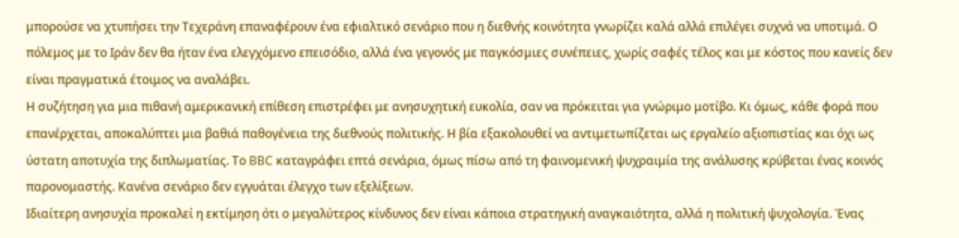μπορούσε να χτυπήσει την Τεχεράνη επαναφέρουν ένα εφιαλτικό σενάριο που η διεθνής κοινότητα γνωρίζει καλά αλλά επιλέγει συχνά να υποτιμά. Ο πόλεμος με το Ιράν δεν θα ήταν ένα ελεγχόμενο επεισόδιο, αλλά ένα γεγονός με παγκόσμιες συνέπειες, χωρίς σαφές τέλος και με κόστος που κανείς δεν είναι πραγματικά έτοιμος να αναλάβει.
Η συζήτηση για μια πιθανή αμερικανική επίθεση επιστρέφει με ανησυχητική ευκολία, σαν να πρόκειται για γνώριμο μοτίβο. Κι όμως, κάθε φορά που επανέρχεται, αποκαλύπτει μια βαθιά παθογένεια της διεθνούς πολιτικής. Η βία εξακολουθεί να αντιμετωπίζεται ως εργαλείο αξιοπιστίας και όχι ως ύστατη αποτυχία της διπλωματίας. Το BBC καταγράφει επτά σενάρια, όμως πίσω από τη φαινομενική ψυχραιμία της ανάλυσης κρύβεται ένας κοινός παρονομαστής. Κανένα σενάριο δεν εγγυάται έλεγχο των εξελίξεων.
Ιδιαίτερη ανησυχία προκαλεί η εκτίμηση ότι ο μεγαλύτερος κίνδυνος δεν είναι κάποια στρατηγική αναγκαιότητα, αλλά η πολιτική ψυχολογία. Ένας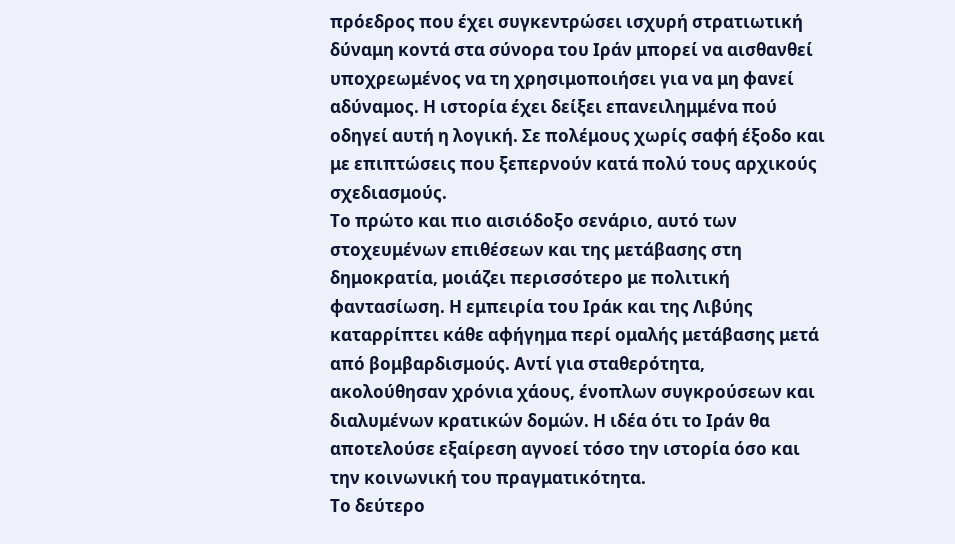πρόεδρος που έχει συγκεντρώσει ισχυρή στρατιωτική δύναμη κοντά στα σύνορα του Ιράν μπορεί να αισθανθεί υποχρεωμένος να τη χρησιμοποιήσει για να μη φανεί αδύναμος. Η ιστορία έχει δείξει επανειλημμένα πού οδηγεί αυτή η λογική. Σε πολέμους χωρίς σαφή έξοδο και με επιπτώσεις που ξεπερνούν κατά πολύ τους αρχικούς σχεδιασμούς.
Το πρώτο και πιο αισιόδοξο σενάριο, αυτό των στοχευμένων επιθέσεων και της μετάβασης στη δημοκρατία, μοιάζει περισσότερο με πολιτική φαντασίωση. Η εμπειρία του Ιράκ και της Λιβύης καταρρίπτει κάθε αφήγημα περί ομαλής μετάβασης μετά από βομβαρδισμούς. Αντί για σταθερότητα, ακολούθησαν χρόνια χάους, ένοπλων συγκρούσεων και διαλυμένων κρατικών δομών. Η ιδέα ότι το Ιράν θα αποτελούσε εξαίρεση αγνοεί τόσο την ιστορία όσο και την κοινωνική του πραγματικότητα.
Το δεύτερο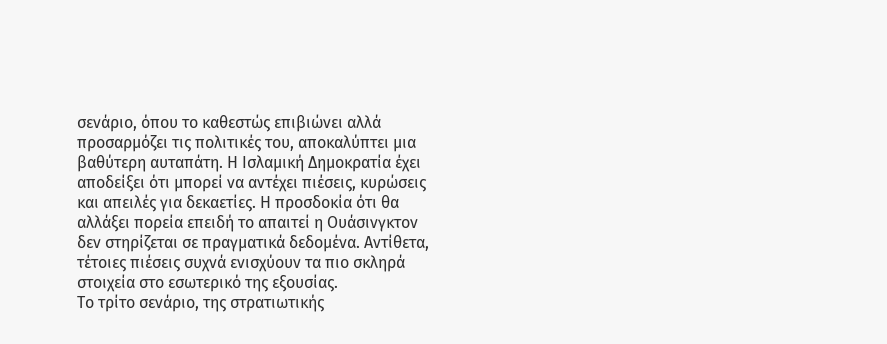σενάριο, όπου το καθεστώς επιβιώνει αλλά προσαρμόζει τις πολιτικές του, αποκαλύπτει μια βαθύτερη αυταπάτη. Η Ισλαμική Δημοκρατία έχει αποδείξει ότι μπορεί να αντέχει πιέσεις, κυρώσεις και απειλές για δεκαετίες. Η προσδοκία ότι θα αλλάξει πορεία επειδή το απαιτεί η Ουάσινγκτον δεν στηρίζεται σε πραγματικά δεδομένα. Αντίθετα, τέτοιες πιέσεις συχνά ενισχύουν τα πιο σκληρά στοιχεία στο εσωτερικό της εξουσίας.
Το τρίτο σενάριο, της στρατιωτικής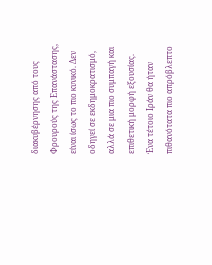διακυβέρνησης από τους Φρουρούς της Επανάστασης, είναι ίσως το πιο κυνικό. Δεν οδηγεί σε εκδημοκρατισμό, αλλά σε μια πιο συμπαγή και επιθετική μορφή εξουσίας. Ένα τέτοιο Ιράν θα ήταν πιθανότατα πιο απρόβλεπτο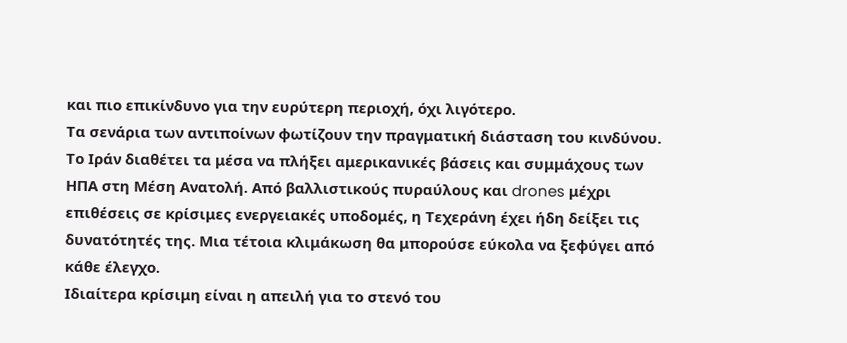και πιο επικίνδυνο για την ευρύτερη περιοχή, όχι λιγότερο.
Τα σενάρια των αντιποίνων φωτίζουν την πραγματική διάσταση του κινδύνου. Το Ιράν διαθέτει τα μέσα να πλήξει αμερικανικές βάσεις και συμμάχους των ΗΠΑ στη Μέση Ανατολή. Από βαλλιστικούς πυραύλους και drones μέχρι επιθέσεις σε κρίσιμες ενεργειακές υποδομές, η Τεχεράνη έχει ήδη δείξει τις δυνατότητές της. Μια τέτοια κλιμάκωση θα μπορούσε εύκολα να ξεφύγει από κάθε έλεγχο.
Ιδιαίτερα κρίσιμη είναι η απειλή για το στενό του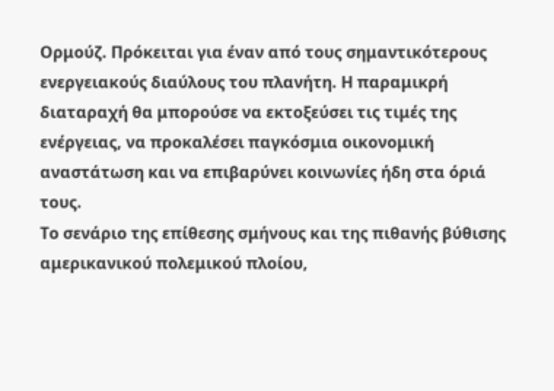Ορμούζ. Πρόκειται για έναν από τους σημαντικότερους ενεργειακούς διαύλους του πλανήτη. Η παραμικρή διαταραχή θα μπορούσε να εκτοξεύσει τις τιμές της ενέργειας, να προκαλέσει παγκόσμια οικονομική αναστάτωση και να επιβαρύνει κοινωνίες ήδη στα όριά τους.
Το σενάριο της επίθεσης σμήνους και της πιθανής βύθισης αμερικανικού πολεμικού πλοίου,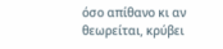όσο απίθανο κι αν θεωρείται, κρύβει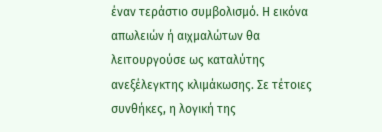έναν τεράστιο συμβολισμό. Η εικόνα απωλειών ή αιχμαλώτων θα λειτουργούσε ως καταλύτης ανεξέλεγκτης κλιμάκωσης. Σε τέτοιες συνθήκες, η λογική της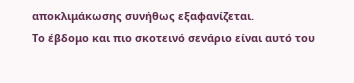αποκλιμάκωσης συνήθως εξαφανίζεται.
Το έβδομο και πιο σκοτεινό σενάριο είναι αυτό του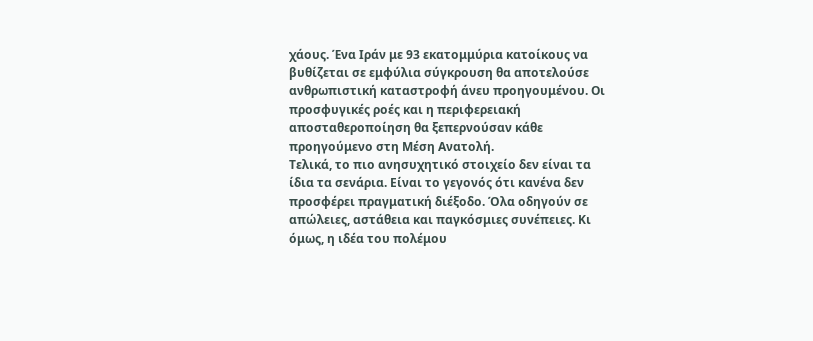χάους. Ένα Ιράν με 93 εκατομμύρια κατοίκους να βυθίζεται σε εμφύλια σύγκρουση θα αποτελούσε ανθρωπιστική καταστροφή άνευ προηγουμένου. Οι προσφυγικές ροές και η περιφερειακή αποσταθεροποίηση θα ξεπερνούσαν κάθε προηγούμενο στη Μέση Ανατολή.
Τελικά, το πιο ανησυχητικό στοιχείο δεν είναι τα ίδια τα σενάρια. Είναι το γεγονός ότι κανένα δεν προσφέρει πραγματική διέξοδο. Όλα οδηγούν σε απώλειες, αστάθεια και παγκόσμιες συνέπειες. Κι όμως, η ιδέα του πολέμου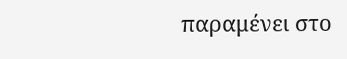παραμένει στο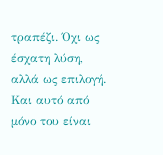τραπέζι. Όχι ως έσχατη λύση, αλλά ως επιλογή. Και αυτό από μόνο του είναι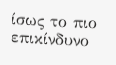ίσως το πιο επικίνδυνο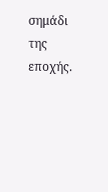σημάδι της εποχής.